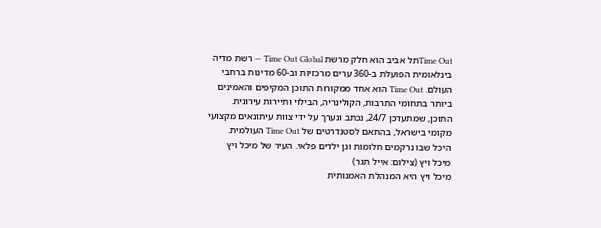Time Outתל אביב הוא חלק מרשת Time Out Global — רשת מדיה בינלאומית הפועלת ב-360 ערים מרכזיות וב-60 מדינות ברחבי העולם. Time Out הוא אחד ממקורות התוכן המקיפים והאמינים ביותר בתחומי התרבות, הקולינריה, הבילוי ותיירות עירונית. התוכן, שמתעדכן 24/7, נכתב ונערך על ידי צוות עיתונאים מקצועי מקומי בישראל, בהתאם לסטנדרטים של Time Out העולמית.
היכל שבו נרקמים חלומות וגן ילדים פלאי. העיר של מיכל ויץ
מיכל ויץ (צילום: אייל תגר)
מיכל ויץ היא המנהלת האמנותית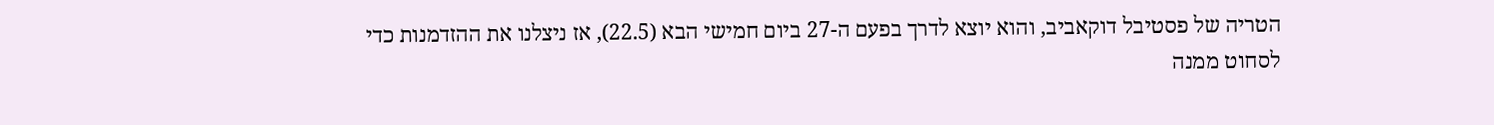הטריה של פסטיבל דוקאביב, והוא יוצא לדרך בפעם ה-27 ביום חמישי הבא (22.5), אז ניצלנו את ההזדמנות כדי לסחוט ממנה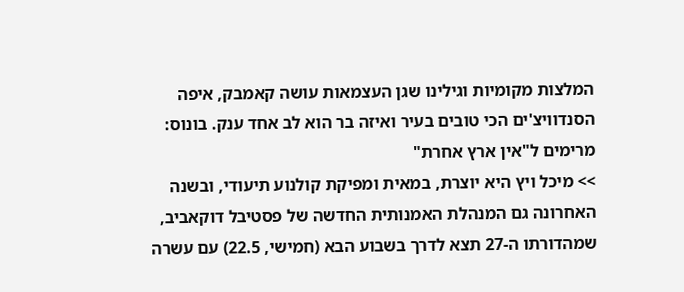המלצות מקומיות וגילינו שגן העצמאות עושה קאמבק, איפה הסנדוויצ'ים הכי טובים בעיר ואיזה בר הוא לב אחד ענק. בונוס: מרימים ל"אין ארץ אחרת"
>> מיכל ויץ היא יוצרת, במאית ומפיקת קולנוע תיעודי, ובשנה האחרונה גם המנהלת האמנותית החדשה של פסטיבל דוקאביב, שמהדורתו ה-27 תצא לדרך בשבוע הבא (חמישי, 22.5) עם עשרה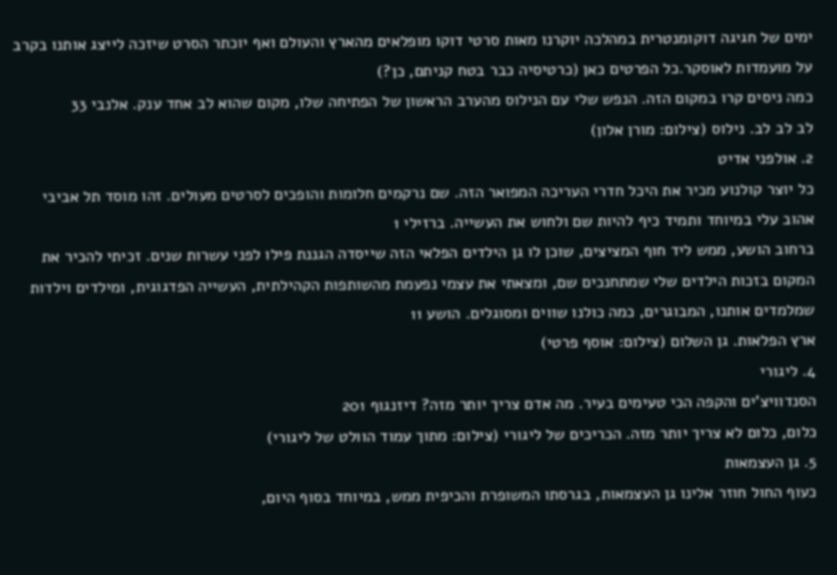ימים של חגיגה דוקומנטרית במהלכה יוקרנו מאות סרטי דוקו מופלאים מהארץ והעולם ואף יוכתר הסרט שיזכה לייצג אותנו בקרב על מועמדות לאוסקר.כל הפרטים כאן (כרטיסיה כבר בטח קניתם, כן?)
כמה ניסים קרו במקום הזה. הנפש שלי עם הנילוס מהערב הראשון של הפתיחה שלו, מקום שהוא לב אחד ענק. אלנבי 33
לב לב לב. נילוס (צילום: מורן אלון)
2. אולפני אדיט
כל יוצר קולנוע מכיר את היכל חדרי העריכה המפואר הזה. שם נרקמים חלומות והופכים לסרטים מעולים. זהו מוסד תל אביבי אהוב עלי במיוחד ותמיד כיף להיות שם ולחוש את העשייה. ברזילי 1
ברחוב הושע, ממש ליד חוף המציצים, שוכן לו גן הילדים הפלאי הזה שייסדה הגננת פילו לפני עשרות שנים. זכיתי להכיר את המקום בזכות הילדים שלי שמתחנכים שם, ומצאתי את עצמי נפעמת מהשותפות הקהילתית, העשייה הפדגוגית, ומילדים וילדות שמלמדים אותנו, המבוגרים, כמה כולנו שווים ומסוגלים. הושע 11
ארץ הפלאות. גן השלום (צילום: אוסף פרטי)
4. ליגורי
הסנדוויצ'ים והקפה הכי טעימים בעיר. מה אדם צריך יותר מזה? דיזנגוף 201
כלום, כלום לא צריך יותר מזה. הכריכים של ליגורי (צילום: מתוך עמוד הוולט של ליגורי)
5. גן העצמאות
כעוף החול חוזר אלינו גן העצמאות, בגרסתו המשופרת והכיפית ממש, במיוחד בסוף היום,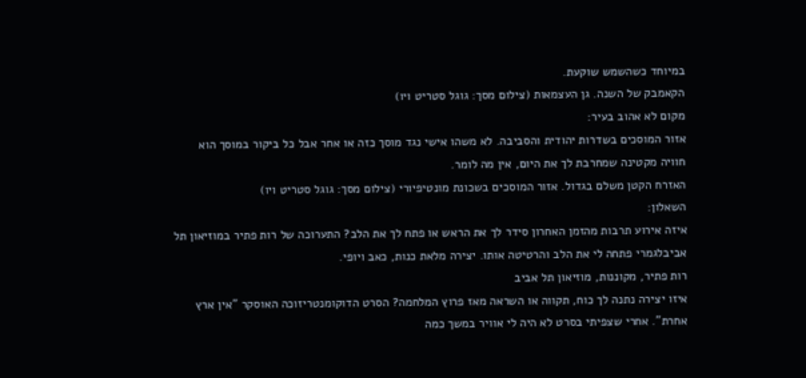במיוחד כשהשמש שוקעת.
הקאמבק של השנה. גן העצמאות (צילום מסך: גוגל סטריט ויו)
מקום לא אהוב בעיר:
אזור המוסכים בשדרות יהודית והסביבה. לא משהו אישי נגד מוסך כזה או אחר אבל כל ביקור במוסך הוא חוויה מקטינה שמחרבת לך את היום, אין מה לומר.
האזרח הקטן משלם בגדול. אזור המוסכים בשכונת מונטיפיורי (צילום מסך: גוגל סטריט ויו)
השאלון:
איזה אירוע תרבות מהזמן האחרון סידר לך את הראש או פתח לך את הלב? התערוכה של רות פתיר במוזיאון תל אביבלגמרי פתחה לי את הלב והרטיטה אותו. יצירה מלאת כנות, כאב ויופי.
רות פתיר, מקוננות, מוזיאון תל אביב
איזו יצירה נתנה לך כוח, תקווה או השראה מאז פרוץ המלחמה? הסרט הדוקומנטריזוכה האוסקר "אין ארץ אחרת". אחרי שצפיתי בסרט לא היה לי אוויר במשך כמה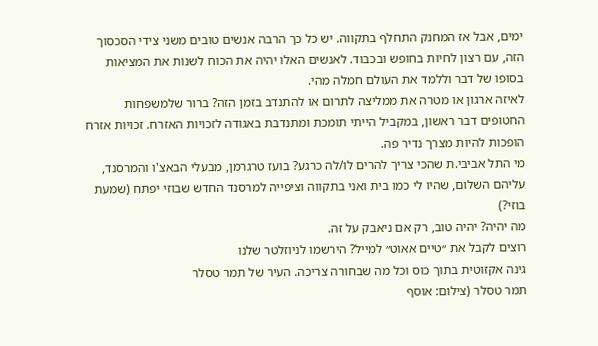ימים, אבל אז המחנק התחלף בתקווה. יש כל כך הרבה אנשים טובים משני צידי הסכסוך הזה, עם רצון לחיות בחופש ובכבוד. לאנשים האלו יהיה את הכוח לשנות את המציאות בסופו של דבר וללמד את העולם חמלה מהי.
לאיזה ארגון או מטרה את ממליצה לתרום או להתנדב בזמן הזה? ברור שלמשפחות החטופים דבר ראשון, במקביל הייתי תומכת ומתנדבת באגודה לזכויות האזרח. זכויות אזרח הופכות להיות מצרך נדיר פה.
מי התל אביבי.ת שהכי צריך להרים לו/לה כרגע? בועז טרגרמן, מבעלי הבאצ'ו והמרסנד, עליהם השלום, שהיו לי כמו בית ואני בתקווה וציפייה למרסנד החדש שבוזי יפתח (שמעת בוזי?)
מה יהיה? יהיה טוב, רק אם ניאבק על זה.
רוצים לקבל את ״טיים אאוט״ למייל? הירשמו לניוזלטר שלנו
גינה אקזוטית בתוך כוס וכל מה שבחורה צריכה. העיר של תמר טסלר
תמר טסלר (צילום: אוסף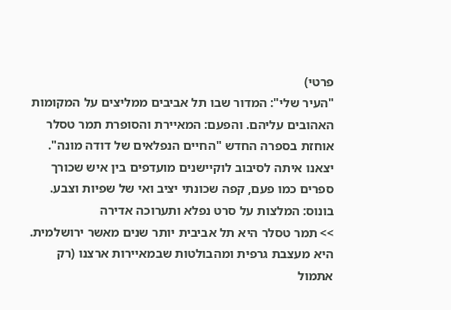פרטי)
"העיר שלי": המדור שבו תל אביבים ממליצים על המקומות האהובים עליהם. והפעם: המאיירת והסופרת תמר טסלר אוחזת בספרה החדש "החיים הנפלאים של דודה מונה". יצאנו איתה לסיבוב לוקיישנים מועדפים בין איש שכורך ספרים כמו פעם, קפה שכונתי יציב ואי של שפיות וצבע. בונוס: המלצות על סרט נפלא ותערוכה אדירה
>> תמר טסלר היא תל אביבית יותר שנים מאשר ירושלמית. היא מעצבת גרפית ומהבולטות שבמאיירות ארצנו (רק אתמול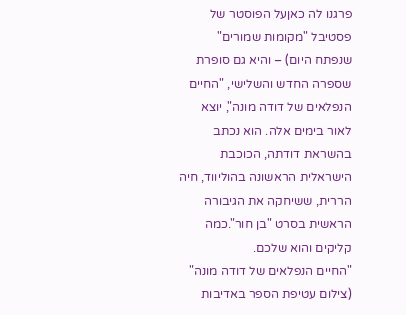פרגנו לה כאןעל הפוסטר של פסטיבל "מקומות שמורים" שנפתח היום) – והיא גם סופרת שספרה החדש והשלישי, "החיים הנפלאים של דודה מונה", יוצא לאור בימים אלה. הוא נכתב בהשראת דודתה, הכוכבת הישראלית הראשונה בהוליווד, חיה הררית, ששיחקה את הגיבורה הראשית בסרט "בן חור".כמה קליקים והוא שלכם.
"החיים הנפלאים של דודה מונה" (צילום עטיפת הספר באדיבות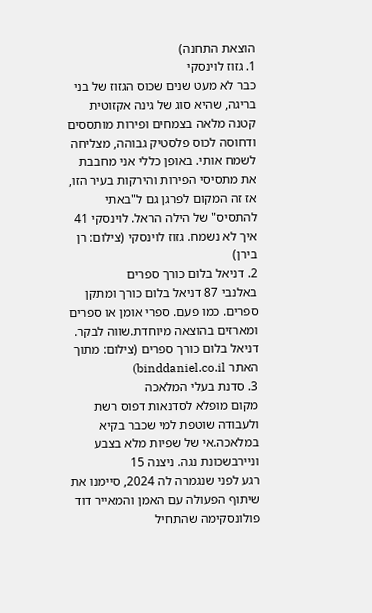הוצאת התחנה)
1. גזוז לוינסקי
כבר לא מעט שנים שכוס הגזוז של בני בריגה, שהיא סוג של גינה אקזוטית קטנה מלאה בצמחים ופירות מותססים ודחוסה לכוס פלסטיק גבוהה, מצליחה לשמח אותי. באופן כללי אני מחבבת את מתסיסי הפירות והירקות בעיר הזו, אז זה המקום לפרגן גם ל"באתי להתסיס" של הילה הראל. לוינסקי 41
איך לא נשמח. גזוז לוינסקי (צילום: רן בירן)
2. דניאל בלום כורך ספרים
באלנבי 87 דניאל בלום כורך ומתקן ספרים. כמו פעם. ספרי אומן או ספרים ומארזים בהוצאה מיוחדת.שווה לבקר.
דניאל בלום כורך ספרים (צילום: מתוך האתר binddaniel.co.il)
3. סדנת בעלי המלאכה
מקום מופלא לסדנאות דפוס רשת ולעבודה שוטפת למי שכבר בקיא במלאכה.אי של שפיות מלא בצבע וניירבשכונת נגה. ניצנה 15
רגע לפני שנגמרה לה 2024, סיימנו את שיתוף הפעולה עם האמן והמאייר דוד פולונסקימה שהתחיל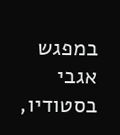במפגש אגבי בסטודיו,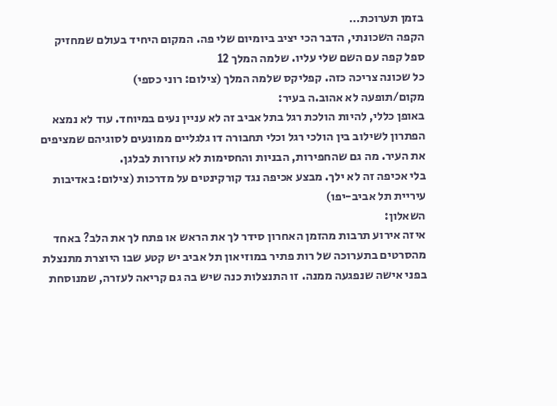בזמן תערוכת…
הקפה השכונתי, הדבר הכי יציב ביומיום שלי פה. המקום היחיד בעולם שמחזיק ספל קפה עם השם שלי עליו. שלמה המלך 12
כל שכונה צריכה כזה. קפליקס שלמה המלך (צילום: רוני כספי)
מקום/תופעה לא אהוב.ה בעיר:
באופן כללי, להיות הולכת רגל בתל אביב זה לא עניין נעים במיוחד. עוד לא נמצא הפתרון לשילוב בין הולכי רגל וכלי תחבורה דו גלגליים ממונעים לסוגיהם שמציפים את העיר. מה גם שהחפירות, הבניות והחסימות לא עוזרות לבלגן.
בלי אכיפה זה לא ילך. מבצע אכיפה נגד קורקינטים על מדרכות (צילום: באדיבות עיריית תל אביב-יפו)
השאלון:
איזה אירוע תרבות מהזמן האחרון סידר לך את הראש או פתח לך את הלב? באחד מהסרטים בתערוכה של רות פתיר במוזיאון תל אביב יש קטע שבו היוצרת מתנצלת בפני אישה שנפגעה ממנה. זו התנצלות כנה שיש בה גם קריאה לעזרה, שמנוסחת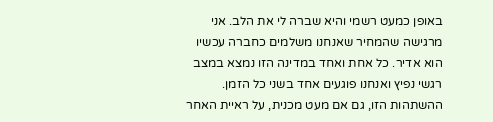באופן כמעט רשמי והיא שברה לי את הלב. אני מרגישה שהמחיר שאנחנו משלמים כחברה עכשיו הוא אדיר. כל אחת ואחד במדינה הזו נמצא במצב רגשי נפיץ ואנחנו פוגעים אחד בשני כל הזמן. ההשתהות הזו, גם אם מעט מכנית, על ראיית האחר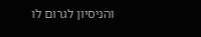והניסיון לגרום לו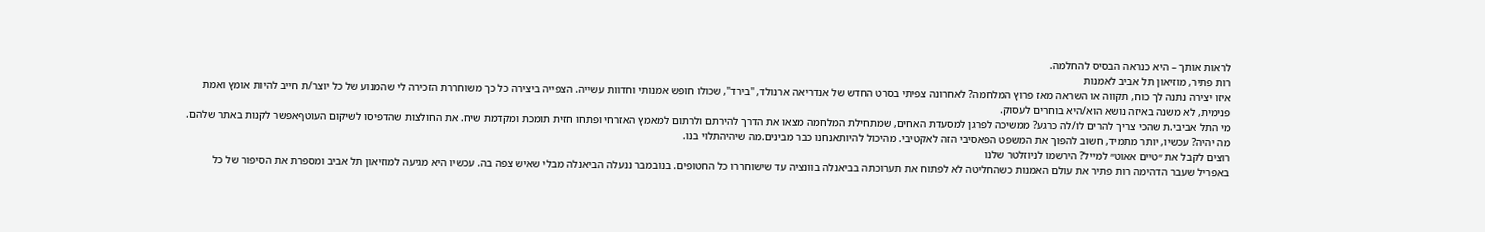לראות אותך – היא כנראה הבסיס להחלמה.
רות פתיר, מוזיאון תל אביב לאמנות
איזו יצירה נתנה לך כוח, תקווה או השראה מאז פרוץ המלחמה? לאחרונה צפיתי בסרט החדש של אנדריאה ארנולד, "בירד", שכולו חופש אמנותי וחדוות עשייה. הצפייה ביצירה כל כך משוחררת הזכירה לי שהמנוע של כל יוצר/ת חייב להיות אומץ ואמת פנימית, לא משנה באיזה נושא הוא/היא בוחרים לעסוק.
מי התל אביבי.ת שהכי צריך להרים לו/לה כרגע? ממשיכה לפרגן למסעדת האחים, שמתחילת המלחמה מצאו את הדרך להירתם ולרתום למאמץ האזרחי ופתחו חזית תומכת ומקדמת שיח. את החולצות שהדפיסו לשיקום העוטףאפשר לקנות באתר שלהם.
מה יהיה? עכשיו, יותר מתמיד, חשוב להפוך את המשפט הפאסיבי הזה לאקטיבי. מהיכול להיותאנחנו כבר מבינים.מה שיהיהתלוי בנו.
רוצים לקבל את ״טיים אאוט״ למייל? הירשמו לניוזלטר שלנו
באפריל שעבר הדהימה רות פתיר את עולם האמנות כשהחליטה לא לפתוח את תערוכתה בביאנלה בוונציה עד שישוחררו כל החטופים. בנובמבר ננעלה הביאנלה מבלי שאיש צפה בה. עכשיו היא מגיעה למוזיאון תל אביב ומספרת את הסיפור של כל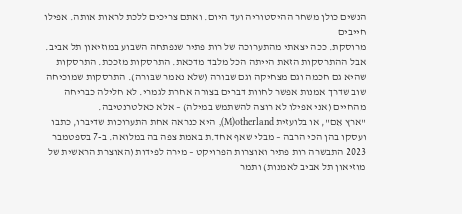הנשים כולן משחר ההיסטוריה ועד היום. ואתם צריכים ללכת לראות אותה. אפילו חייבים
מרוסקת. ככה יצאתי מהתערוכה של רות פתיר שנפתחה השבוע במוזיאון תל אביב. אבל ההתרסקות הזאת הייתה הכל מלבד מדכאת. התרסקות מזככת. התרסקות שהיא גם חכמה וגם מצחיקה וגם שבורה (שלא נאמר שבּורה). התרסקות שמוכיחה שוב שדרך אמנות אפשר לחוות דברים בצורה אחרת לגמרי. לא חלילה כבריחה מהחיים (אני אפילו לא רוצה להשתמש במילה) – אלא כאלטרנטיבה.
"ארץ אֵם", או בלועזית M)otherland), היא כנראה אחת התערוכות שדיברו, כתבו ועסקו בהן הכי הרבה – מבלי שאף אחד.ת באמת צפה בה במלואה. ב-7 בספטמבר 2023 התבשרה רות פתיר ואוצרות הפרויקט – מירה לפידות (האוצרת הראשית של מוזיאון תל אביב לאמנות) ותמר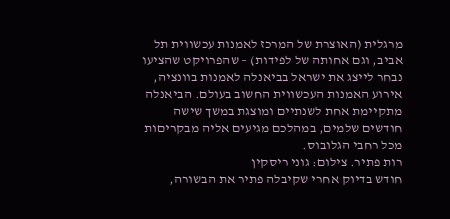מרגלית (האוצרת של המרכז לאמנות עכשווית תל אביב, וגם אחותה של לפידות) – שהפרויקט שהציעו נבחר לייצג את ישראל בביאנלה לאמנות בוונציה, אירוע האמנות העכשווית החשוב בעולם. הביאנלה מתקיימת אחת לשנתיים ומוצגת במשך שישה חודשים שלמים, במהלכם מגיעים אליה מבקריםות מכל רחבי הגלובוס.
רות פתיר. צילום: גוני ריסקין
חודש בדיוק אחרי שקיבלה פתיר את הבשורה,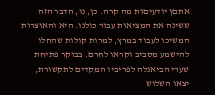אתםן יודעיםות מה קרה. כן, נו, הדבר הזה ששינה את המציאות עבור כולנו. היא והאוצרות המשיכו לעבוד במרץ, למרות קולות שהחלו להישמע מסביב וקראו לחרם. בבוקר פתיחת שערי הביאנלה לפריביו המקדים לתקשורת, יצאו השלוש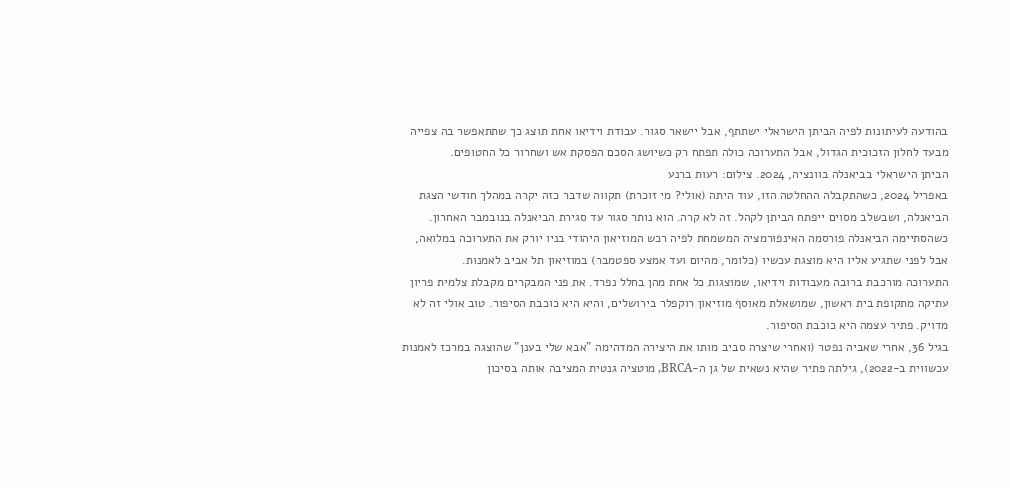בהודעה לעיתונות לפיה הביתן הישראלי ישתתף, אבל יישאר סגור. עבודת וידיאו אחת תוצג כך שתתאפשר בה צפייה מבעד לחלון הזכוכית הגדול, אבל התערוכה כולה תפתח רק כשיושג הסכם הפסקת אש ושחרור כל החטופים.
הביתן הישראלי בביאנלה בוונציה, 2024. צילום: רעות ברנע
באפריל 2024, כשהתקבלה ההחלטה הזו, עוד היתה (אולי? מי זוכרת) תקווה שדבר כזה יקרה במהלך חודשי הצגת הביאנלה, ושבשלב מסוים ייפתח הביתן לקהל. זה לא קרה. הוא נותר סגור עד סגירת הביאנלה בנובמבר האחרון. כשהסתיימה הביאנלה פורסמה האינפורמציה המשמחת לפיה רכש המוזיאון היהודי בניו יורק את התערוכה במלואה, אבל לפני שתגיע אליו היא מוצגת עכשיו (כלומר, מהיום ועד אמצע ספטמבר) במוזיאון תל אביב לאמנות.
התערוכה מורכבת ברובה מעבודות וידיאו, שמוצגות כל אחת מהן בחלל נפרד. את פני המבקרים מקבלת צלמית פריון עתיקה מתקופת בית ראשון, שמושאלת מאוסף מוזיאון רוקפלר בירושלים, והיא היא כוכבת הסיפור. טוב אולי זה לא מדויק. פתיר עצמה היא כוכבת הסיפור.
בגיל 36, אחרי שאביה נפטר (ואחרי שיצרה סביב מותו את היצירה המדהימה "אבא שלי בענן" שהוצגה במרכז לאמנות עכשווית ב-2022), גילתה פתיר שהיא נשאית של גן ה-BRCA, מוטציה גנטית המציבה אותה בסיכון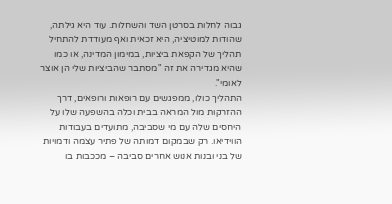גבוה לחלות בסרטן השד והשחלות. עוד היא גילתה, שהודות למוטיציה, היא זכאית ואף מעודדת להתחיל תהליך של הקפאת ביציות, במימון המדינה, או כמו שהיא מגדירה את זה "מסתבר שהביציות שלי הן אוצר לאומי".
התהליך כולו, ממפגשים עם רופאות ורופאים, דרך ההזרקות מול המראה בבית וכלה בהשפעה שלו על היחסים שלה עם מי שסביבה, מתועדים בעבודות הווידיאו. רק שבמקום דמותה של פתיר עצמה ודמויות של בני ובנות אנוש אחרים סביבה – מככבות בו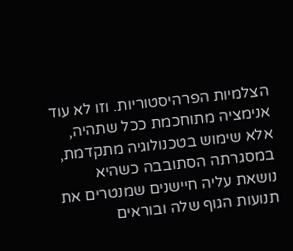הצלמיות הפרהיסטוריות. וזו לא עוד אנימציה מתוחכמת ככל שתהיה, אלא שימוש בטכנולוגיה מתקדמת, במסגרתה הסתובבה כשהיא נושאת עליה חיישנים שמנטרים את תנועות הגוף שלה ובוראים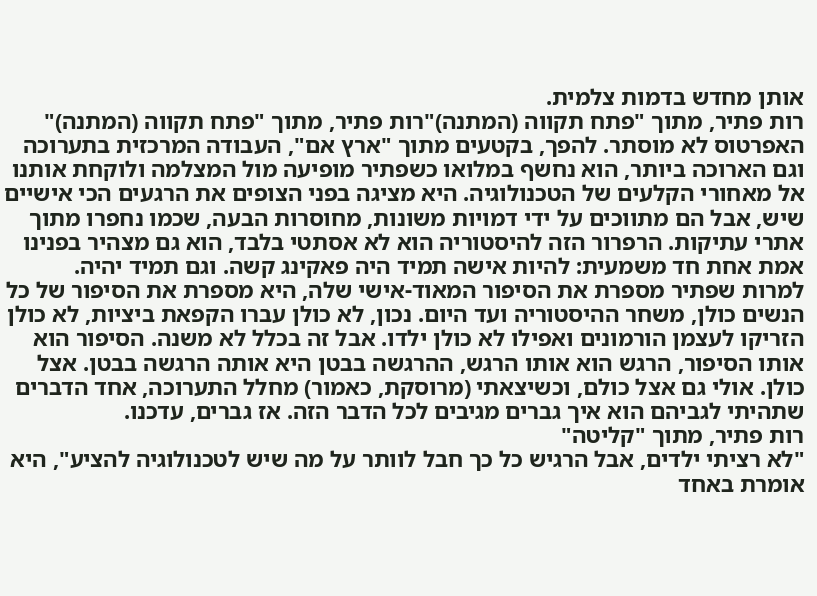אותן מחדש בדמות צלמית.
רות פתיר, מתוך "פתח תקווה (המתנה)"רות פתיר, מתוך "פתח תקווה (המתנה)"
האפרטוס לא מוסתר. להפך, בקטעים מתוך "ארץ אם", העבודה המרכזית בתערוכה וגם הארוכה ביותר, הוא נחשף במלואו כשפתיר מופיעה מול המצלמה ולוקחת אותנו אל מאחורי הקלעים של הטכנולוגיה. היא מציגה בפני הצופים את הרגעים הכי אישיים שיש, אבל הם מתווכים על ידי דמויות משונות, מחוסרות הבעה, שכמו נחפרו מתוך אתרי עתיקות. הרפרור הזה להיסטוריה הוא לא אסתטי בלבד, הוא גם מצהיר בפנינו אמת אחת חד משמעית: להיות אישה תמיד היה פאקינג קשה. וגם תמיד יהיה.
למרות שפתיר מספרת את הסיפור המאוד-אישי שלה, היא מספרת את הסיפור של כל הנשים כולן, משחר ההיסטוריה ועד היום. נכון, לא כולן עברו הקפאת ביציות, לא כולן הזריקו לעצמן הורמונים ואפילו לא כולן ילדו. אבל זה בכלל לא משנה. הסיפור הוא אותו הסיפור, הרגש הוא אותו הרגש, ההרגשה בבטן היא אותה הרגשה בבטן. אצל כולן. אולי גם אצל כולם, וכשיצאתי (מרוסקת, כאמור) מחלל התערוכה, אחד הדברים שתהיתי לגביהם הוא איך גברים מגיבים לכל הדבר הזה. אז גברים, עדכנו.
רות פתיר, מתוך "קליטה"
"לא רציתי ילדים, אבל הרגיש כל כך חבל לוותר על מה שיש לטכנולוגיה להציע", היא אומרת באחד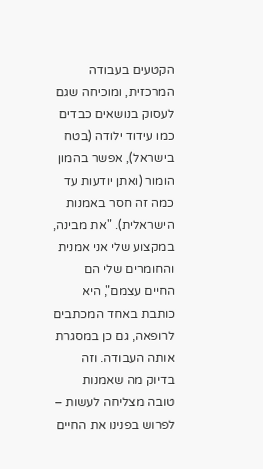הקטעים בעבודה המרכזית, ומוכיחה שגם לעסוק בנושאים כבדים כמו עידוד ילודה (בטח בישראל), אפשר בהמון הומור (ואתן יודעות עד כמה זה חסר באמנות הישראלית). "את מבינה, במקצוע שלי אני אמנית והחומרים שלי הם החיים עצמם", היא כותבת באחד המכתבים לרופאה, גם כן במסגרת אותה העבודה. וזה בדיוק מה שאמנות טובה מצליחה לעשות – לפרוש בפנינו את החיים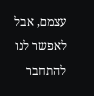עצמם, אבל לאפשר לנו להתחבר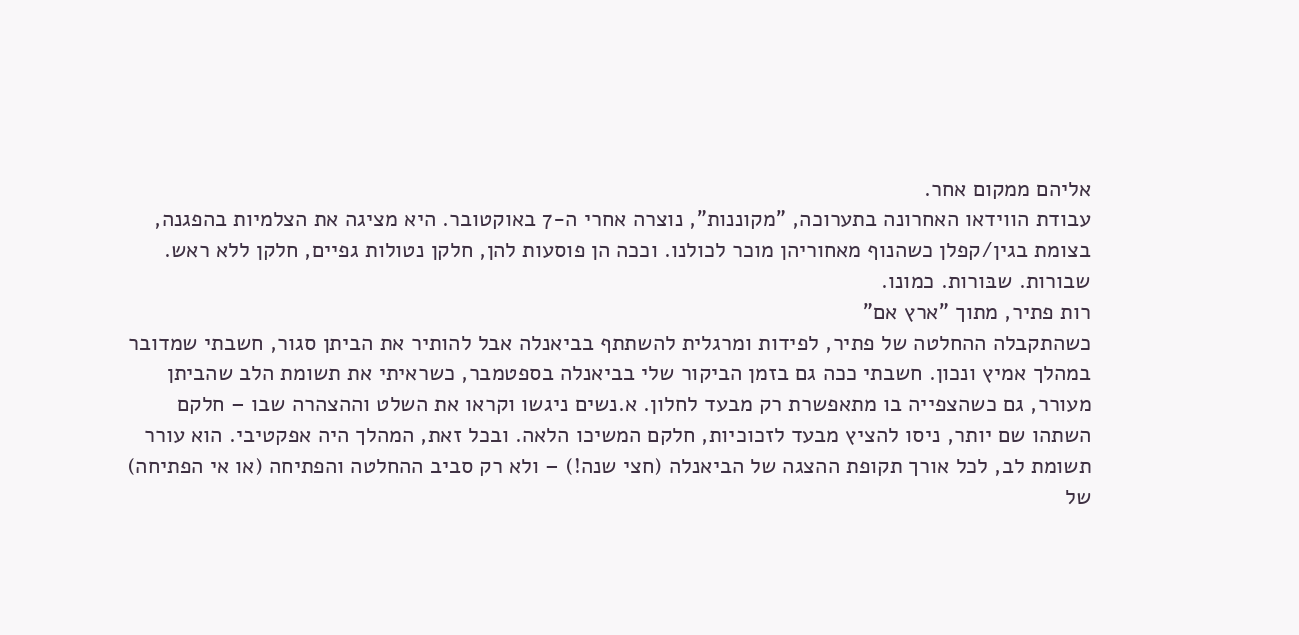אליהם ממקום אחר.
עבודת הווידאו האחרונה בתערוכה, "מקוננות", נוצרה אחרי ה-7 באוקטובר. היא מציגה את הצלמיות בהפגנה, בצומת בגין/קפלן כשהנוף מאחוריהן מוכר לכולנו. וככה הן פוסעות להן, חלקן נטולות גפיים, חלקן ללא ראש. שבורות. שבּורות. כמונו.
רות פתיר, מתוך "ארץ אם"
כשהתקבלה ההחלטה של פתיר, לפידות ומרגלית להשתתף בביאנלה אבל להותיר את הביתן סגור, חשבתי שמדובר במהלך אמיץ ונכון. חשבתי ככה גם בזמן הביקור שלי בביאנלה בספטמבר, כשראיתי את תשומת הלב שהביתן מעורר, גם כשהצפייה בו מתאפשרת רק מבעד לחלון. א.נשים ניגשו וקראו את השלט וההצהרה שבו – חלקם השתהו שם יותר, ניסו להציץ מבעד לזכוכיות, חלקם המשיכו הלאה. ובכל זאת, המהלך היה אפקטיבי. הוא עורר תשומת לב, לכל אורך תקופת ההצגה של הביאנלה (חצי שנה!) – ולא רק סביב ההחלטה והפתיחה (או אי הפתיחה) של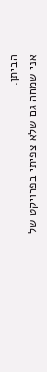הביתן.
אני שמחה גם שלא צפיתי בפרויקט של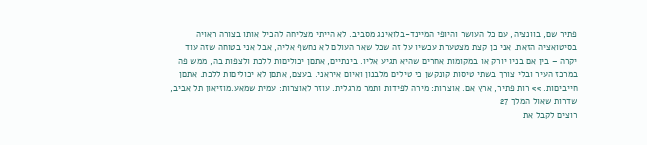פתיר שם, בוונציה, עם כל העושר והיופי המיינד-בלואינג מסביב. לא הייתי מצליחה להכיל אותו בצורה ראויה בסיטואציה הזאת. אני כן קצת מצטערת עכשיו על זה שכל שאר העולם לא נחשף אליה, אבל אני בטוחה שזה עוד יקרה – בין אם בניו יורק או במקומות אחרים שהיא תגיע אליו. בינתיים, אתםן יכוליםות ללכת ולצפות בה, ממש פה במרכז העיר ובלי צורך בשתי טיסות קונקשן כי טילים מלבנון ואיום איראני. בעצם, אתםן לא יכוליםות ללכת. אתםן חייביםות. >> רות פתיר, ארץ אם. אוצרות: מירה לפידות ותמר מרגלית. עוזר לאוצרות: עמית שמאע.מוזיאון תל אביב, שדרות שאול המלך 27
רוצים לקבל את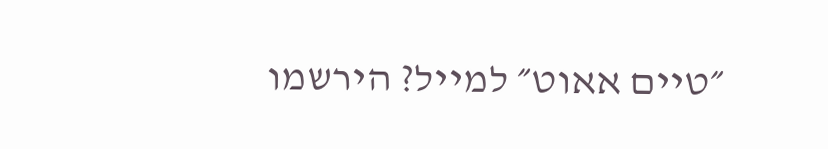״טיים אאוט״ למייל? הירשמו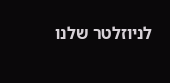לניוזלטר שלנו